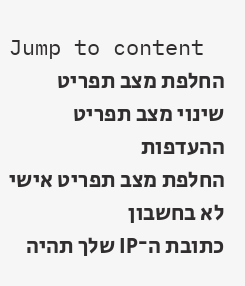Jump to content
החלפת מצב תפריט
שינוי מצב תפריט ההעדפות
החלפת מצב תפריט אישי
לא בחשבון
כתובת ה־IP שלך תהיה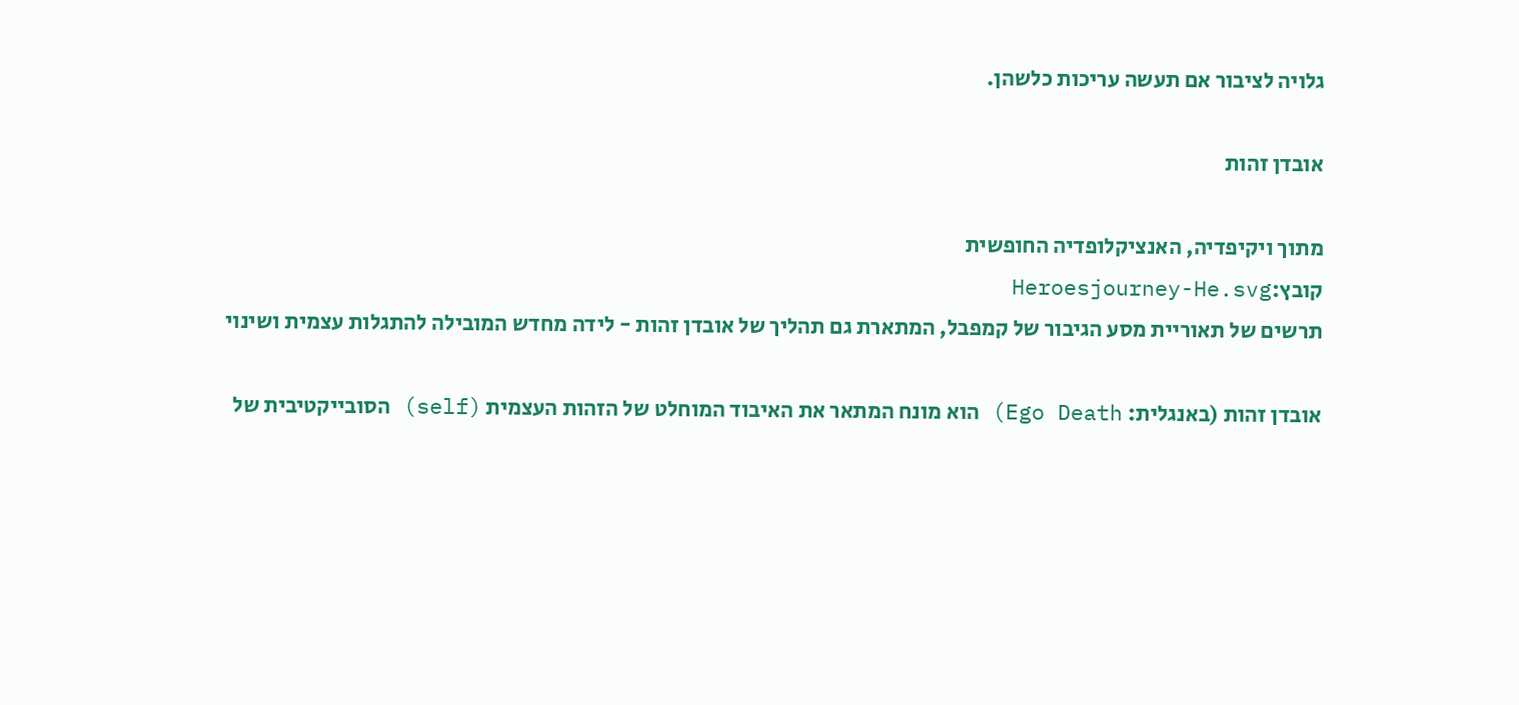גלויה לציבור אם תעשה עריכות כלשהן.

אובדן זהות

מתוך ויקיפדיה, האנציקלופדיה החופשית
קובץ:Heroesjourney-He.svg
תרשים של תאוריית מסע הגיבור של קמפבל, המתארת גם תהליך של אובדן זהות - לידה מחדש המובילה להתגלות עצמית ושינוי

אובדן זהות (באנגלית: Ego Death) הוא מונח המתאר את האיבוד המוחלט של הזהות העצמית (self) הסובייקטיבית של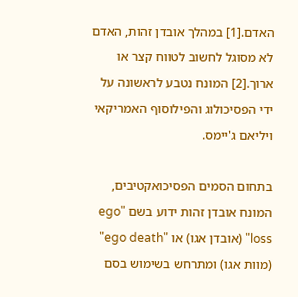האדם.[1] במהלך אובדן זהות, האדם לא מסוגל לחשוב לטווח קצר או ארוך.[2] המונח נטבע לראשונה על ידי הפסיכולוג והפילוסוף האמריקאי ויליאם ג'יימס.

בתחום הסמים הפסיכואקטיבים, המונח אובדן זהות ידוע בשם "ego loss" (אובדן אגו) או "ego death" (מוות אגו) ומתרחש בשימוש בסם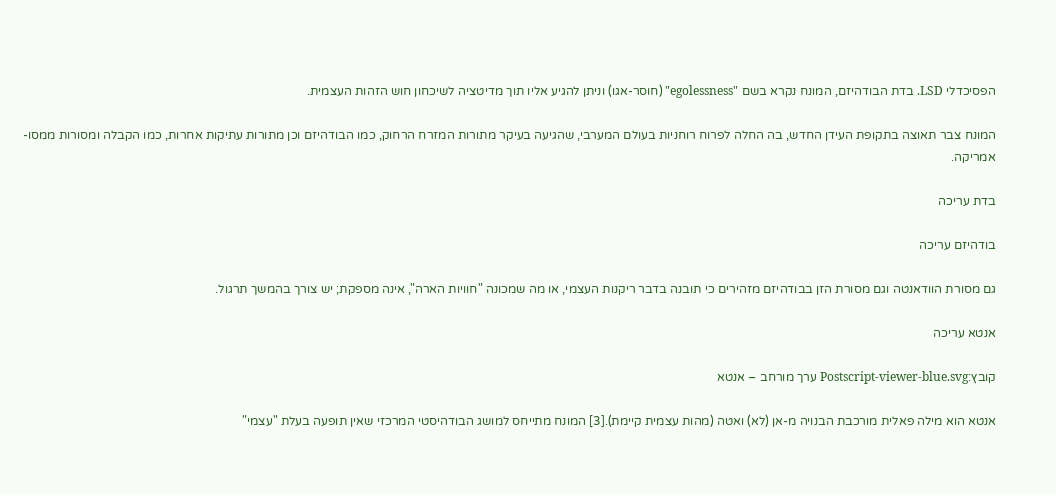הפסיכדלי LSD. בדת הבודהיזם, המונח נקרא בשם "egolessness" (חוסר-אגו) וניתן להגיע אליו תוך מדיטציה לשיכחון חוש הזהות העצמית.

המונח צבר תאוצה בתקופת העידן החדש, בה החלה לפרוח רוחניות בעולם המערבי, שהגיעה בעיקר מתורות המזרח הרחוק, כמו הבודהיזם וכן מתורות עתיקות אחרות, כמו הקבלה ומסורות ממסו-אמריקה.

בדת עריכה

בודהיזם עריכה

גם מסורת הוודאנטה וגם מסורת הזן בבודהיזם מזהירים כי תובנה בדבר ריקנות העצמי, או מה שמכונה "חוויות הארה", אינה מספקת; יש צורך בהמשך תרגול.

אנטא עריכה

קובץ:Postscript-viewer-blue.svg ערך מורחב – אנטא

אנטא הוא מילה פאלית מורכבת הבנויה מ-אן (לא) ואטה (מהות עצמית קיימת).[3] המונח מתייחס למושג הבודהיסטי המרכזי שאין תופעה בעלת "עצמי"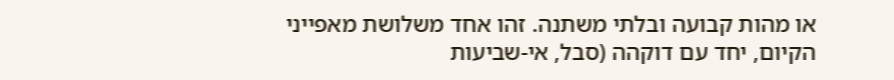או מהות קבועה ובלתי משתנה. זהו אחד משלושת מאפייני הקיום, יחד עם דוקהה (סבל, אי-שביעות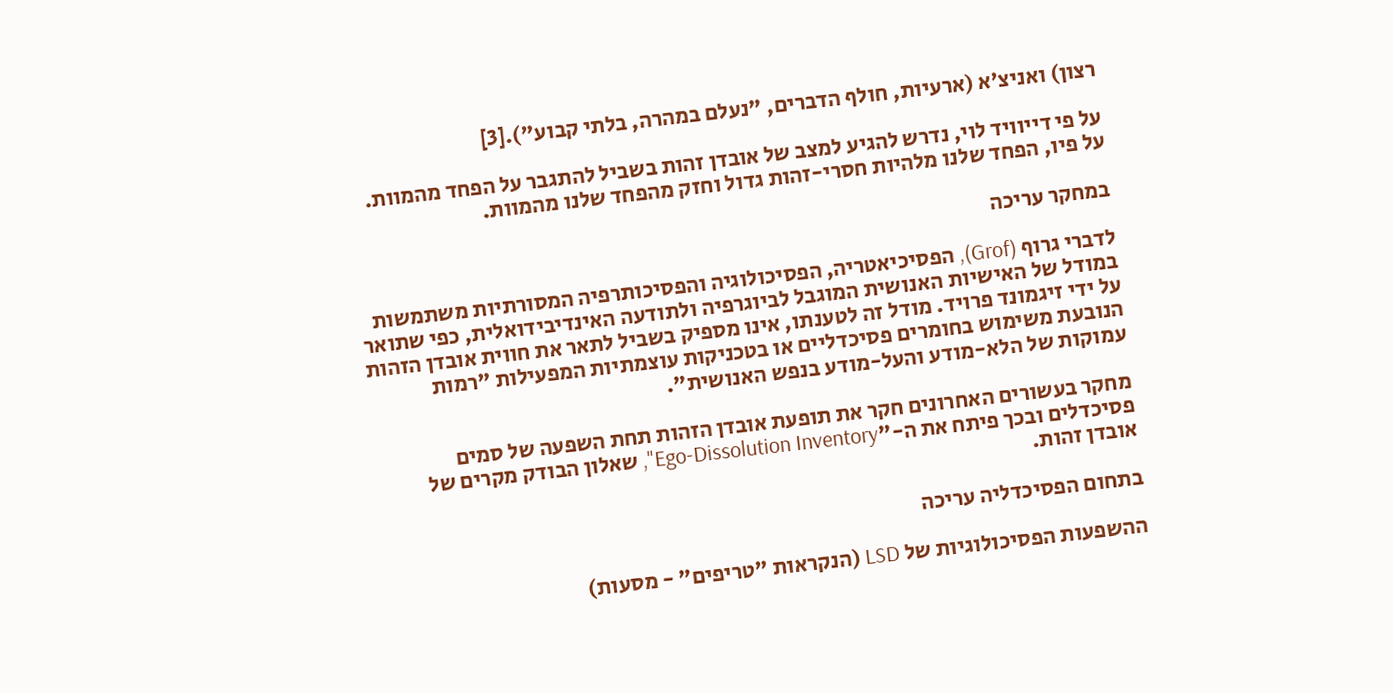רצון) ואניצ'א (ארעיות, חולף הדברים, "נעלם במהרה, בלתי קבוע").[3]

על פי דייוויד לוי, נדרש להגיע למצב של אובדן זהות בשביל להתגבר על הפחד מהמוות. על פיו, הפחד שלנו מלהיות חסרי-זהות גדול וחזק מהפחד שלנו מהמוות.

במחקר עריכה

לדברי גרוף (Grof), הפסיכיאטריה, הפסיכולוגיה והפסיכותרפיה המסורתיות משתמשות במודל של האישיות האנושית המוגבל לביוגרפיה ולתודעה האינדיבידואלית, כפי שתואר על ידי זיגמונד פרויד. מודל זה לטענתו, אינו מספיק בשביל לתאר את חווית אובדן הזהות הנובעת משימוש בחומרים פסיכדליים או בטכניקות עוצמתיות המפעילות "רמות עמוקות של הלא-מודע והעל-מודע בנפש האנושית".

מחקר בעשורים האחרונים חקר את תופעת אובדן הזהות תחת השפעה של סמים פסיכדלים ובכך פיתח את ה-"Ego-Dissolution Inventory", שאלון הבודק מקרים של אובדן זהות.

בתחום הפסיכדליה עריכה

ההשפעות הפסיכולוגיות של LSD (הנקראות "טריפים" - מסעות)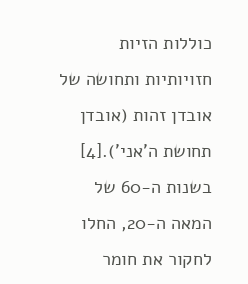כוללות הזיות חזויותיות ותחושה של אובדן זהות (אובדן תחושת ה'אני').[4] בשנות ה-60 של המאה ה-20, החלו לחקור את חומר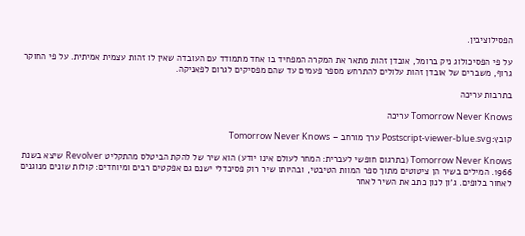הפסילוציבין.

על פי הפסיכולוג ניק ברומל, אובדן זהות מתאר את המקרה המפחיד בו אחד מתמודד עם העובדה שאין לו זהות עצמית אמיתית. על פי החוקר גרוף, משברים של אובדן זהות עלולים להתרחש מספר פעמים עד שהם מפסיקים לגרום לפאניקה.

בתרבות עריכה

Tomorrow Never Knows עריכה

קובץ:Postscript-viewer-blue.svg ערך מורחב – Tomorrow Never Knows

Tomorrow Never Knows (בתרגום חופשי לעברית: המחר לעולם אינו יודע) הוא שיר של להקת הביטלס מהתקליט Revolver שיצא בשנת 1966. המילים בשיר הן ציטוטים מתוך ספר המוות הטיבטי, ובהיותו שיר רוק פסיכדלי ישנם גם אפקטים רבים ומיוחדים: קולות שונים מנוגנים לאחור בלופים. ג'ון לנון כתב את השיר לאחר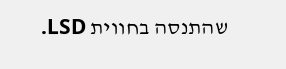שהתנסה בחווית LSD.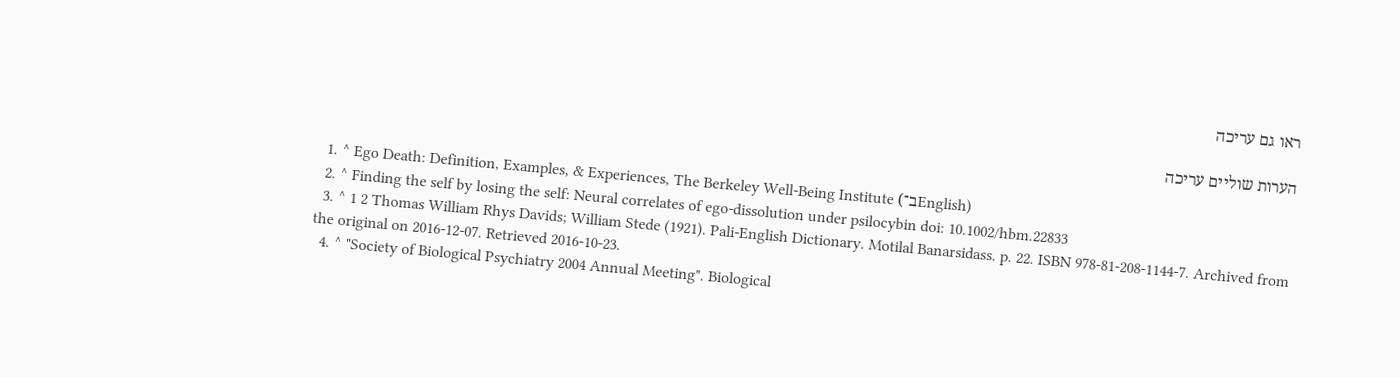ראו גם עריכה

הערות שוליים עריכה

  1. ^ Ego Death: Definition, Examples, & Experiences, The Berkeley Well-Being Institute (ב־English)
  2. ^ Finding the self by losing the self: Neural correlates of ego‐dissolution under psilocybin doi: 10.1002/hbm.22833
  3. ^ 1 2 Thomas William Rhys Davids; William Stede (1921). Pali-English Dictionary. Motilal Banarsidass. p. 22. ISBN 978-81-208-1144-7. Archived from the original on 2016-12-07. Retrieved 2016-10-23.
  4. ^ "Society of Biological Psychiatry 2004 Annual Meeting". Biological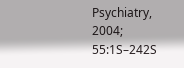Psychiatry, 2004; 55:1S–242S